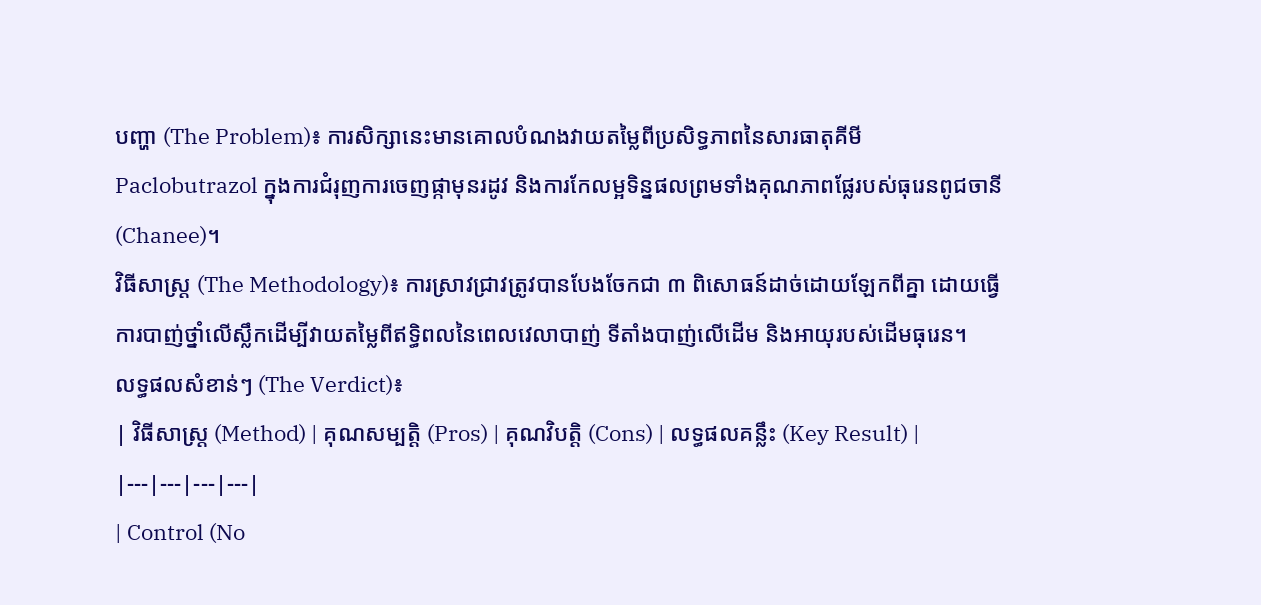បញ្ហា (The Problem)៖ ការសិក្សានេះមានគោលបំណងវាយតម្លៃពីប្រសិទ្ធភាពនៃសារធាតុគីមី Paclobutrazol ក្នុងការជំរុញការចេញផ្កាមុនរដូវ និងការកែលម្អទិន្នផលព្រមទាំងគុណភាពផ្លែរបស់ធុរេនពូជចានី (Chanee)។
វិធីសាស្ត្រ (The Methodology)៖ ការស្រាវជ្រាវត្រូវបានបែងចែកជា ៣ ពិសោធន៍ដាច់ដោយឡែកពីគ្នា ដោយធ្វើការបាញ់ថ្នាំលើស្លឹកដើម្បីវាយតម្លៃពីឥទ្ធិពលនៃពេលវេលាបាញ់ ទីតាំងបាញ់លើដើម និងអាយុរបស់ដើមធុរេន។
លទ្ធផលសំខាន់ៗ (The Verdict)៖
| វិធីសាស្ត្រ (Method) | គុណសម្បត្តិ (Pros) | គុណវិបត្តិ (Cons) | លទ្ធផលគន្លឹះ (Key Result) |
|---|---|---|---|
| Control (No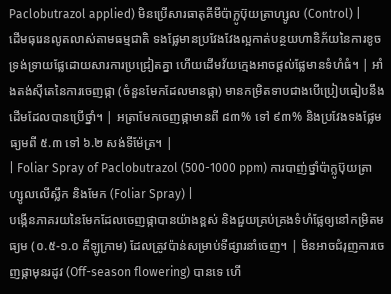Paclobutrazol applied) មិនប្រើសារធាតុគីមីប៉ាក្លូប៊ុយត្រាហ្សូល (Control) |
ដើមធុរេនលូតលាស់តាមធម្មជាតិ ទងផ្លែមានប្រវែងវែងល្អកាត់បន្ថយហានិភ័យនៃការខូចទ្រង់ទ្រាយផ្លែដោយសារការប្រជ្រៀតគ្នា ហើយដើមវ័យក្មេងអាចផ្តល់ផ្លែមានទំហំធំ។ | អាំងតង់ស៊ីតេនៃការចេញផ្កា (ចំនួនមែកដែលមានផ្កា) មានកម្រិតទាបជាងបើប្រៀបធៀបនឹងដើមដែលបានប្រើថ្នាំ។ | អត្រាមែកចេញផ្កាមានពី ៨៣% ទៅ ៩៣% និងប្រវែងទងផ្លែមធ្យមពី ៥.៣ ទៅ ៦.២ សង់ទីម៉ែត្រ។ |
| Foliar Spray of Paclobutrazol (500-1000 ppm) ការបាញ់ថ្នាំប៉ាក្លូប៊ុយត្រាហ្សូលលើស្លឹក និងមែក (Foliar Spray) |
បង្កើនភាគរយនៃមែកដែលចេញផ្កាបានយ៉ាងខ្ពស់ និងជួយគ្រប់គ្រងទំហំផ្លែឲ្យនៅកម្រិតមធ្យម (០.៥-១.០ គីឡូក្រាម) ដែលត្រូវប៉ាន់សម្រាប់ទីផ្សារនាំចេញ។ | មិនអាចជំរុញការចេញផ្កាមុនរដូវ (Off-season flowering) បានទេ ហើ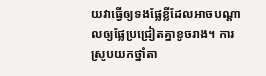យវាធ្វើឲ្យទងផ្លែខ្លីដែលអាចបណ្តាលឲ្យផ្លែប្រជ្រៀតគ្នាខូចរាង។ ការស្រូបយកថ្នាំតា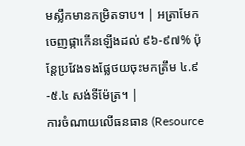មស្លឹកមានកម្រិតទាប។ | អត្រាមែកចេញផ្កាកើនឡើងដល់ ៩៦-៩៧% ប៉ុន្តែប្រវែងទងផ្លែថយចុះមកត្រឹម ៤.៩-៥.៤ សង់ទីម៉ែត្រ។ |
ការចំណាយលើធនធាន (Resource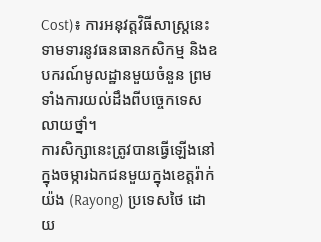Cost)៖ ការអនុវត្តវិធីសាស្ត្រនេះទាមទារនូវធនធានកសិកម្ម និងឧបករណ៍មូលដ្ឋានមួយចំនួន ព្រមទាំងការយល់ដឹងពីបច្ចេកទេសលាយថ្នាំ។
ការសិក្សានេះត្រូវបានធ្វើឡើងនៅក្នុងចម្ការឯកជនមួយក្នុងខេត្តរ៉ាក់យ៉ង (Rayong) ប្រទេសថៃ ដោយ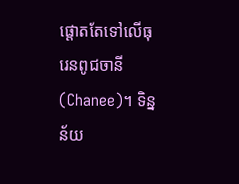ផ្តោតតែទៅលើធុរេនពូជចានី (Chanee)។ ទិន្នន័យ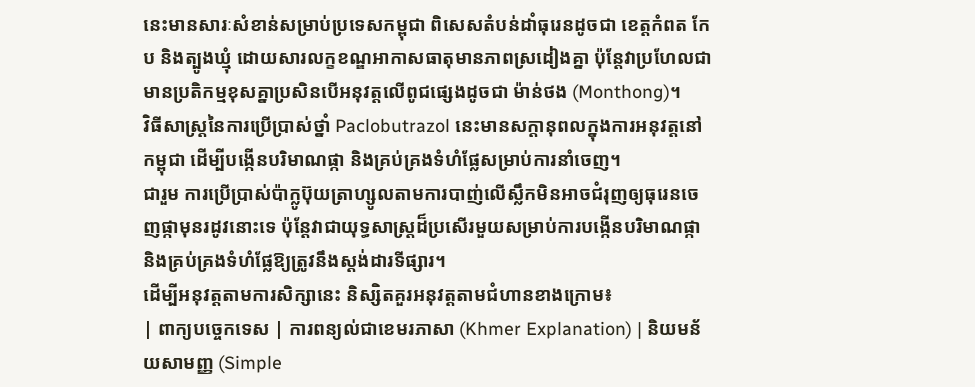នេះមានសារៈសំខាន់សម្រាប់ប្រទេសកម្ពុជា ពិសេសតំបន់ដាំធុរេនដូចជា ខេត្តកំពត កែប និងត្បូងឃ្មុំ ដោយសារលក្ខខណ្ឌអាកាសធាតុមានភាពស្រដៀងគ្នា ប៉ុន្តែវាប្រហែលជាមានប្រតិកម្មខុសគ្នាប្រសិនបើអនុវត្តលើពូជផ្សេងដូចជា ម៉ាន់ថង (Monthong)។
វិធីសាស្ត្រនៃការប្រើប្រាស់ថ្នាំ Paclobutrazol នេះមានសក្តានុពលក្នុងការអនុវត្តនៅកម្ពុជា ដើម្បីបង្កើនបរិមាណផ្កា និងគ្រប់គ្រងទំហំផ្លែសម្រាប់ការនាំចេញ។
ជារួម ការប្រើប្រាស់ប៉ាក្លូប៊ុយត្រាហ្សូលតាមការបាញ់លើស្លឹកមិនអាចជំរុញឲ្យធុរេនចេញផ្កាមុនរដូវនោះទេ ប៉ុន្តែវាជាយុទ្ធសាស្ត្រដ៏ប្រសើរមួយសម្រាប់ការបង្កើនបរិមាណផ្កា និងគ្រប់គ្រងទំហំផ្លែឱ្យត្រូវនឹងស្តង់ដារទីផ្សារ។
ដើម្បីអនុវត្តតាមការសិក្សានេះ និស្សិតគួរអនុវត្តតាមជំហានខាងក្រោម៖
| ពាក្យបច្ចេកទេស | ការពន្យល់ជាខេមរភាសា (Khmer Explanation) | និយមន័យសាមញ្ញ (Simple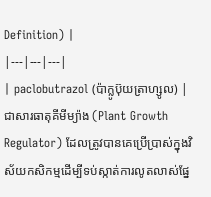Definition) |
|---|---|---|
| paclobutrazol (ប៉ាក្លូប៊ុយត្រាហ្សូល) | ជាសារធាតុគីមីម្យ៉ាង (Plant Growth Regulator) ដែលត្រូវបានគេប្រើប្រាស់ក្នុងវិស័យកសិកម្មដើម្បីទប់ស្កាត់ការលូតលាស់ផ្នែ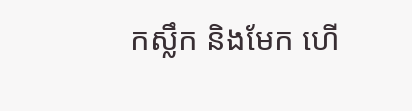កស្លឹក និងមែក ហើ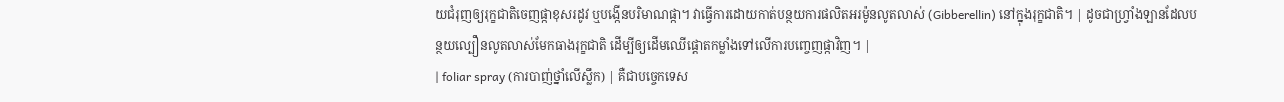យជំរុញឲ្យរុក្ខជាតិចេញផ្កាខុសរដូវ ឬបង្កើនបរិមាណផ្កា។ វាធ្វើការដោយកាត់បន្ថយការផលិតអរម៉ូនលូតលាស់ (Gibberellin) នៅក្នុងរុក្ខជាតិ។ | ដូចជាហ្វ្រាំងឡានដែលបន្ថយល្បឿនលូតលាស់មែកធាងរុក្ខជាតិ ដើម្បីឲ្យដើមឈើផ្តោតកម្លាំងទៅលើការបញ្ចេញផ្កាវិញ។ |
| foliar spray (ការបាញ់ថ្នាំលើស្លឹក) | គឺជាបច្ចេកទេស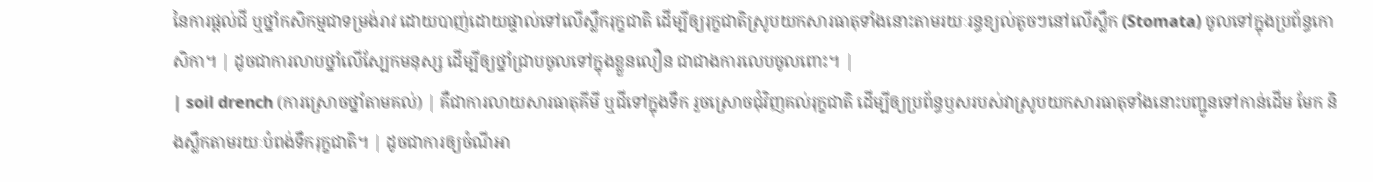នៃការផ្តល់ជី ឬថ្នាំកសិកម្មជាទម្រង់រាវ ដោយបាញ់ដោយផ្ទាល់ទៅលើស្លឹករុក្ខជាតិ ដើម្បីឲ្យរុក្ខជាតិស្រូបយកសារធាតុទាំងនោះតាមរយៈរន្ធខ្យល់តូចៗនៅលើស្លឹក (Stomata) ចូលទៅក្នុងប្រព័ន្ធកោសិកា។ | ដូចជាការលាបថ្នាំលើស្បែកមនុស្ស ដើម្បីឲ្យថ្នាំជ្រាបចូលទៅក្នុងខ្លួនលឿន ជាជាងការលេបចូលពោះ។ |
| soil drench (ការស្រោចថ្នាំតាមគល់) | គឺជាការលាយសារធាតុគីមី ឬជីទៅក្នុងទឹក រួចស្រោចជុំវិញគល់រុក្ខជាតិ ដើម្បីឲ្យប្រព័ន្ធឫសរបស់វាស្រូបយកសារធាតុទាំងនោះបញ្ជូនទៅកាន់ដើម មែក និងស្លឹកតាមរយៈបំពង់ទឹករុក្ខជាតិ។ | ដូចជាការឲ្យចំណីអា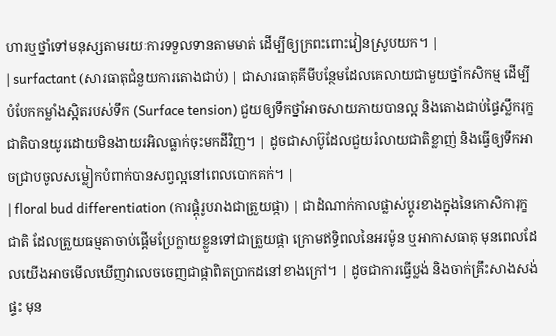ហារឬថ្នាំទៅមនុស្សតាមរយៈការទទួលទានតាមមាត់ ដើម្បីឲ្យក្រពះពោះវៀនស្រូបយក។ |
| surfactant (សារធាតុជំនួយការតោងជាប់) | ជាសារធាតុគីមីបន្ថែមដែលគេលាយជាមួយថ្នាំកសិកម្ម ដើម្បីបំបែកកម្លាំងស្អិតរបស់ទឹក (Surface tension) ជួយឲ្យទឹកថ្នាំអាចសាយភាយបានល្អ និងតោងជាប់ផ្ទៃស្លឹករុក្ខជាតិបានយូរដោយមិនងាយរអិលធ្លាក់ចុះមកដីវិញ។ | ដូចជាសាប៊ូដែលជួយរំលាយជាតិខ្លាញ់ និងធ្វើឲ្យទឹកអាចជ្រាបចូលសម្លៀកបំពាក់បានសព្វល្អនៅពេលបោកគក់។ |
| floral bud differentiation (ការផ្ដុំរូបរាងជាត្រួយផ្កា) | ជាដំណាក់កាលផ្លាស់ប្តូរខាងក្នុងនៃកោសិការុក្ខជាតិ ដែលត្រួយធម្មតាចាប់ផ្តើមប្រែក្លាយខ្លួនទៅជាត្រួយផ្កា ក្រោមឥទ្ធិពលនៃអរម៉ូន ឬអាកាសធាតុ មុនពេលដែលយើងអាចមើលឃើញវាលេចចេញជាផ្កាពិតប្រាកដនៅខាងក្រៅ។ | ដូចជាការធ្វើប្លង់ និងចាក់គ្រឹះសាងសង់ផ្ទះ មុន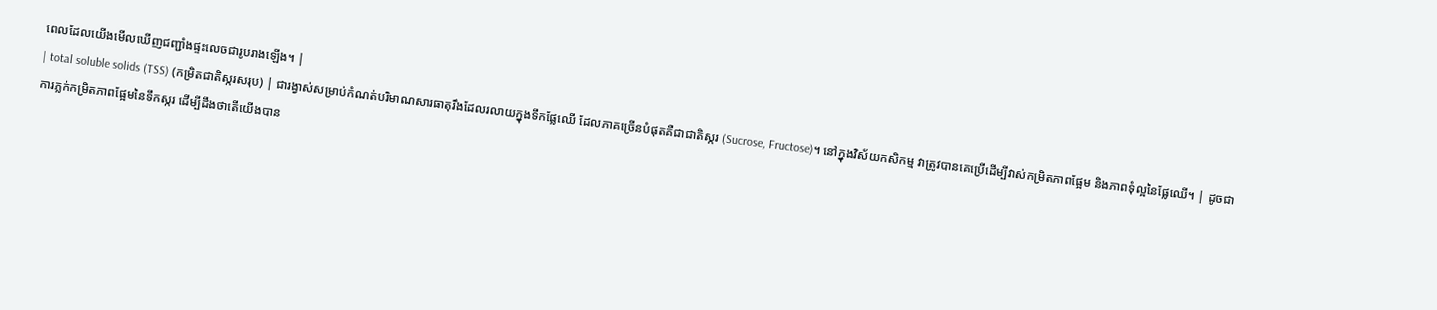ពេលដែលយើងមើលឃើញជញ្ជាំងផ្ទះលេចជារូបរាងឡើង។ |
| total soluble solids (TSS) (កម្រិតជាតិស្ករសរុប) | ជារង្វាស់សម្រាប់កំណត់បរិមាណសារធាតុរឹងដែលរលាយក្នុងទឹកផ្លែឈើ ដែលភាគច្រើនបំផុតគឺជាជាតិស្ករ (Sucrose, Fructose)។ នៅក្នុងវិស័យកសិកម្ម វាត្រូវបានគេប្រើដើម្បីវាស់កម្រិតភាពផ្អែម និងភាពទុំល្អនៃផ្លែឈើ។ | ដូចជាការភ្លក់កម្រិតភាពផ្អែមនៃទឹកស្ករ ដើម្បីដឹងថាតើយើងបាន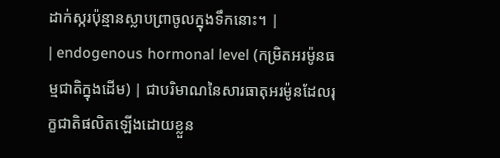ដាក់ស្ករប៉ុន្មានស្លាបព្រាចូលក្នុងទឹកនោះ។ |
| endogenous hormonal level (កម្រិតអរម៉ូនធម្មជាតិក្នុងដើម) | ជាបរិមាណនៃសារធាតុអរម៉ូនដែលរុក្ខជាតិផលិតឡើងដោយខ្លួន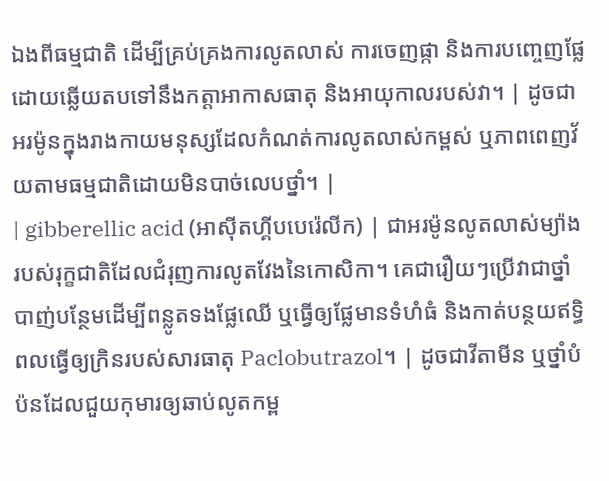ឯងពីធម្មជាតិ ដើម្បីគ្រប់គ្រងការលូតលាស់ ការចេញផ្កា និងការបញ្ចេញផ្លែ ដោយឆ្លើយតបទៅនឹងកត្តាអាកាសធាតុ និងអាយុកាលរបស់វា។ | ដូចជាអរម៉ូនក្នុងរាងកាយមនុស្សដែលកំណត់ការលូតលាស់កម្ពស់ ឬភាពពេញវ័យតាមធម្មជាតិដោយមិនបាច់លេបថ្នាំ។ |
| gibberellic acid (អាស៊ីតហ្គីបបេរ៉េលីក) | ជាអរម៉ូនលូតលាស់ម្យ៉ាងរបស់រុក្ខជាតិដែលជំរុញការលូតវែងនៃកោសិកា។ គេជារឿយៗប្រើវាជាថ្នាំបាញ់បន្ថែមដើម្បីពន្លូតទងផ្លែឈើ ឬធ្វើឲ្យផ្លែមានទំហំធំ និងកាត់បន្ថយឥទ្ធិពលធ្វើឲ្យក្រិនរបស់សារធាតុ Paclobutrazol។ | ដូចជាវីតាមីន ឬថ្នាំបំប៉នដែលជួយកុមារឲ្យឆាប់លូតកម្ព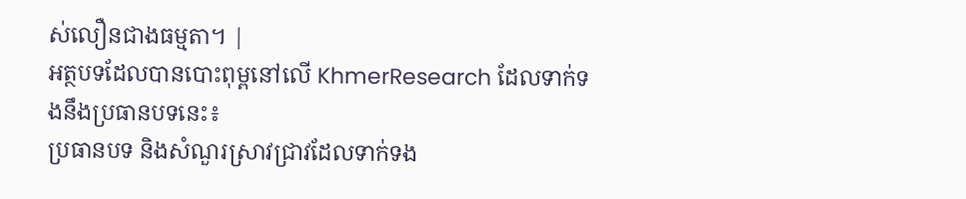ស់លឿនជាងធម្មតា។ |
អត្ថបទដែលបានបោះពុម្ពនៅលើ KhmerResearch ដែលទាក់ទងនឹងប្រធានបទនេះ៖
ប្រធានបទ និងសំណួរស្រាវជ្រាវដែលទាក់ទង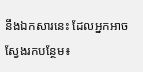នឹងឯកសារនេះ ដែលអ្នកអាចស្វែងរកបន្ថែម៖